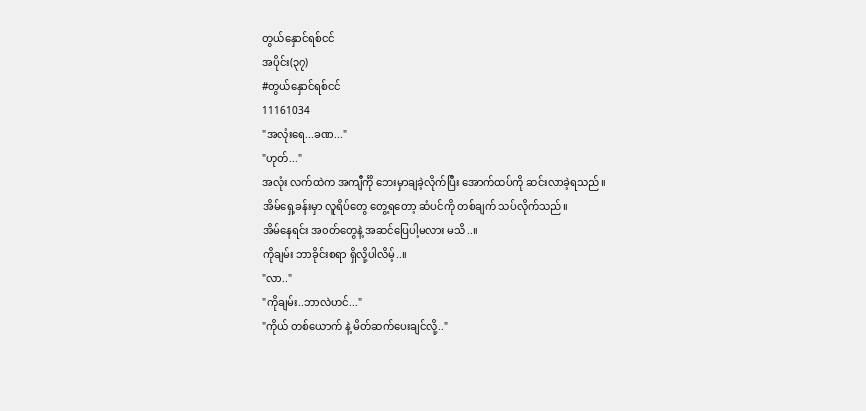တွယ်နှောင်ရစ်ငင်
အပိုင်း(၃၇)
#တွယ်နှောင်ရစ်ငင်
11161034
"အလုံးရေ...ခဏ..."
"ဟုတ်..."
အလုံး လက်ထဲက အကျီင်္ကို ဘေးမှာချခဲ့လိုက်ပြီး အောက်ထပ်ကို ဆင်းလာခဲ့ရသည်။
အိမ်ရှေ့ခန်းမှာ လူရိပ်တွေ တွေ့ရတော့ ဆံပင်ကို တစ်ချက် သပ်လိုက်သည်။
အိမ်နေရင်း အ၀တ်တွေနဲ့ အဆင်ပြေပါ့မလား မသိ..။
ကိုချမ်း ဘာခိုင်းစရာ ရှိလို့ပါလိမ့်..။
"လာ.."
"ကိုချမ်း..ဘာလဲဟင်..."
"ကိုယ် တစ်ယောက် နဲ့ မိတ်ဆက်ပေးချင်လို့.."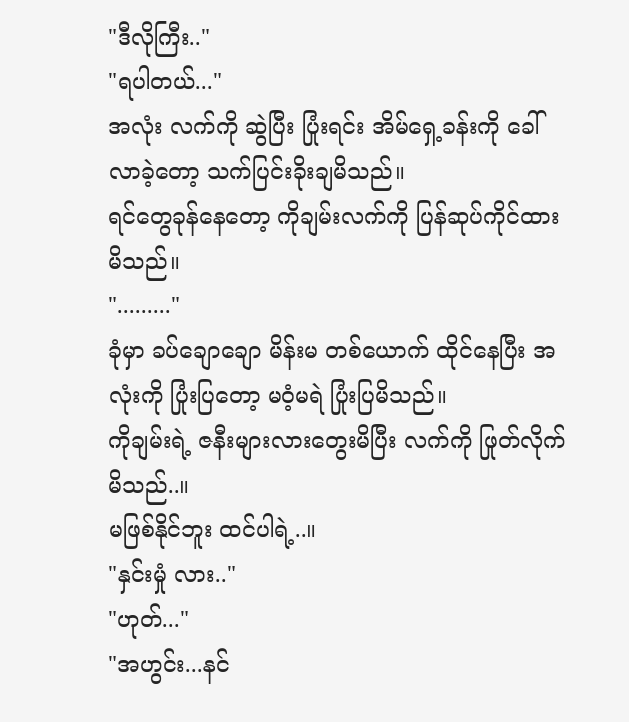"ဒီလိုကြီး.."
"ရပါတယ်..."
အလုံး လက်ကို ဆွဲပြီး ပြုံးရင်း အိမ်ရှေ့ခန်းကို ခေါ်လာခဲ့တော့ သက်ပြင်းခိုးချမိသည်။
ရင်တွေခုန်နေတော့ ကိုချမ်းလက်ကို ပြန်ဆုပ်ကိုင်ထားမိသည်။
"........."
ခုံမှာ ခပ်ချောချော မိန်းမ တစ်ယောက် ထိုင်နေပြီး အလုံးကို ပြုံးပြတော့ မဝံ့မရဲ ပြုံးပြမိသည်။
ကိုချမ်းရဲ့ ဇနီးများလားတွေးမိပြီး လက်ကို ဖြုတ်လိုက်မိသည်..။
မဖြစ်နိုင်ဘူး ထင်ပါရဲ့..။
"နှင်းမှုံ လား.."
"ဟုတ်..."
"အဟွင်း...နင်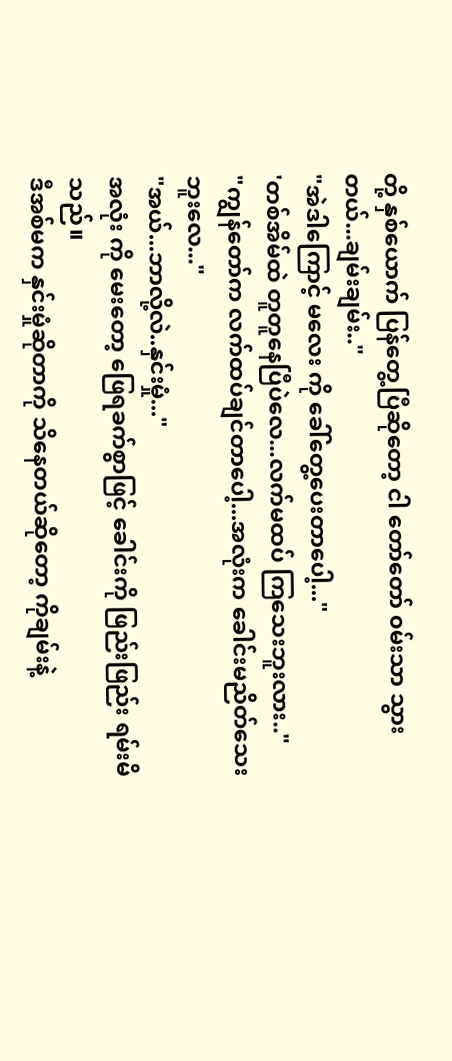တို့ နှစ်ယောက် ပြန်တွေ့ပြီဆိုတော့ ငါ တော်တော် ၀မ်းသာ သွားတယ်...ချမ်းချမ်း.."
"အဲဒါကြောင့် မလေး ကို ခေါ်တွေ့ပေးတာပေါ့..."
'တစ်အိမ်ထဲ တူတူနေပြီပဲလေ...လက်မထပ် ကြသေးဘူးလား.."
"ကျွန်တော်က လက်ထပ်ချင်တာပေါ့...အလုံးက ခေါင်းမညိတ်သေးဘူးလေ..."
"အယ်...ဘာလို့လဲ..နှင်းမှုံ..."
အလုံး ကို မေးတော့ ဖြေရခက်စွာဖြင့် ခေါင်းကို ဖြည်းဖြည်း ရမ်းမိသည်။
ဒီအစ်မက နှင်းမှုံဆိုတာကို သိနေတယ်ဆိုတော့ ကိုချမ်းနဲ့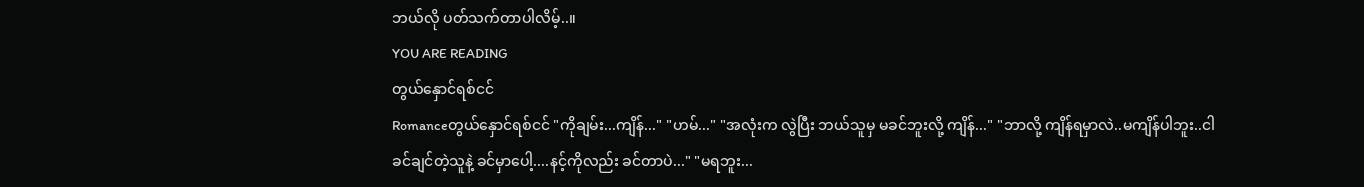ဘယ်လို ပတ်သက်တာပါလိမ့်..။
YOU ARE READING
တွယ်နှောင်ရစ်ငင်
Romanceတွယ်နှောင်ရစ်ငင် "ကိုချမ်း...ကျိန်..." "ဟမ်..." "အလုံးက လွဲပြီး ဘယ်သူမှ မခင်ဘူးလို့ ကျိန်..." "ဘာလို့ ကျိန်ရမှာလဲ..မကျိန်ပါဘူး..ငါ ခင်ချင်တဲ့သူနဲ့ ခင်မှာပေါ့....နင့်ကိုလည်း ခင်တာပဲ..." "မရဘူး...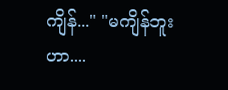ကျိန်..." "မကျိန်ဘူးဟာ....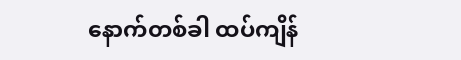နောက်တစ်ခါ ထပ်ကျိန်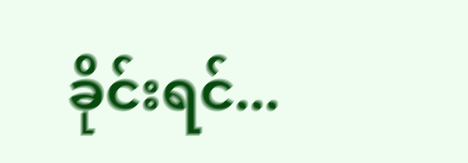ခိုင်းရင်...